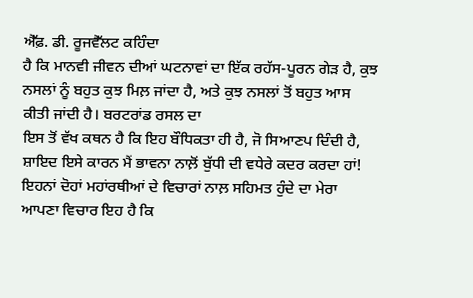ਐੱਫ਼. ਡੀ. ਰੂਜਵੈੱਲਟ ਕਹਿੰਦਾ
ਹੈ ਕਿ ਮਾਨਵੀ ਜੀਵਨ ਦੀਆਂ ਘਟਨਾਵਾਂ ਦਾ ਇੱਕ ਰਹੱਸ-ਪੂਰਨ ਗੇੜ ਹੈ, ਕੁਝ
ਨਸਲਾਂ ਨੂੰ ਬਹੁਤ ਕੁਝ ਮਿਲ਼ ਜਾਂਦਾ ਹੈ, ਅਤੇ ਕੁਝ ਨਸਲਾਂ ਤੋਂ ਬਹੁਤ ਆਸ
ਕੀਤੀ ਜਾਂਦੀ ਹੈ। ਬਰਟਰਾਂਡ ਰਸਲ ਦਾ
ਇਸ ਤੋਂ ਵੱਖ ਕਥਨ ਹੈ ਕਿ ਇਹ ਬੌਧਿਕਤਾ ਹੀ ਹੈ, ਜੋ ਸਿਆਣਪ ਦਿੰਦੀ ਹੈ,
ਸ਼ਾਇਦ ਇਸੇ ਕਾਰਨ ਮੈਂ ਭਾਵਨਾ ਨਾਲ਼ੋਂ ਬੁੱਧੀ ਦੀ ਵਧੇਰੇ ਕਦਰ ਕਰਦਾ ਹਾਂ!
ਇਹਨਾਂ ਦੋਹਾਂ ਮਹਾਂਰਥੀਆਂ ਦੇ ਵਿਚਾਰਾਂ ਨਾਲ਼ ਸਹਿਮਤ ਹੁੰਦੇ ਦਾ ਮੇਰਾ
ਆਪਣਾ ਵਿਚਾਰ ਇਹ ਹੈ ਕਿ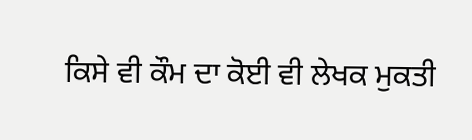ਕਿਸੇ ਵੀ ਕੌਮ ਦਾ ਕੋਈ ਵੀ ਲੇਖਕ ਮੁਕਤੀ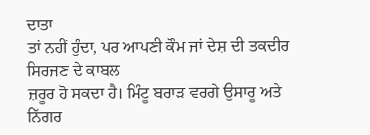ਦਾਤਾ
ਤਾਂ ਨਹੀਂ ਹੁੰਦਾ, ਪਰ ਆਪਣੀ ਕੌਮ ਜਾਂ ਦੇਸ਼ ਦੀ ਤਕਦੀਰ ਸਿਰਜਣ ਦੇ ਕਾਬਲ
ਜ਼ਰੂਰ ਹੋ ਸਕਦਾ ਹੈ। ਮਿੰਟੂ ਬਰਾੜ ਵਰਗੇ ਉਸਾਰੂ ਅਤੇ ਨਿੱਗਰ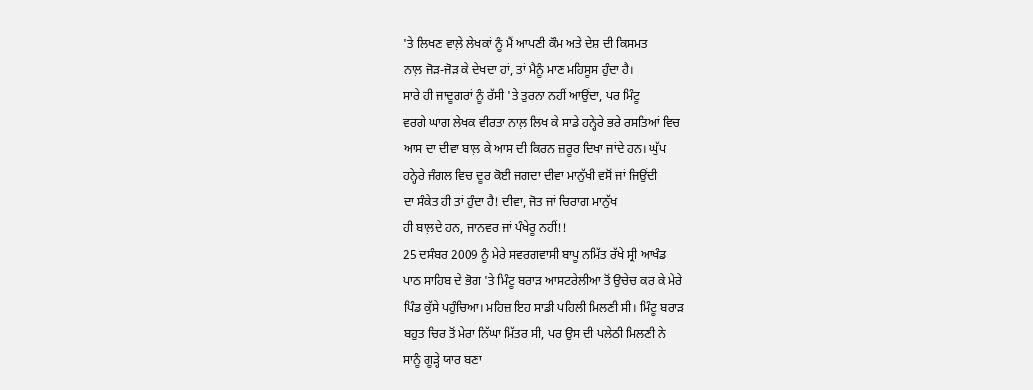'ਤੇ ਲਿਖਣ ਵਾਲ਼ੇ ਲੇਖਕਾਂ ਨੂੰ ਮੈਂ ਆਪਣੀ ਕੌਮ ਅਤੇ ਦੇਸ਼ ਦੀ ਕਿਸਮਤ
ਨਾਲ਼ ਜੋੜ-ਜੋੜ ਕੇ ਦੇਖਦਾ ਹਾਂ, ਤਾਂ ਮੈਨੂੰ ਮਾਣ ਮਹਿਸੂਸ ਹੁੰਦਾ ਹੈ।
ਸਾਰੇ ਹੀ ਜਾਦੂਗਰਾਂ ਨੂੰ ਰੱਸੀ 'ਤੇ ਤੁਰਨਾ ਨਹੀਂ ਆਉਂਦਾ, ਪਰ ਮਿੰਟੂ
ਵਰਗੇ ਘਾਗ ਲੇਖਕ ਵੀਰਤਾ ਨਾਲ਼ ਲਿਖ ਕੇ ਸਾਡੇ ਹਨ੍ਹੇਰੇ ਭਰੇ ਰਸਤਿਆਂ ਵਿਚ
ਆਸ ਦਾ ਦੀਵਾ ਬਾਲ਼ ਕੇ ਆਸ ਦੀ ਕਿਰਨ ਜ਼ਰੂਰ ਦਿਖਾ ਜਾਂਦੇ ਹਨ। ਘੁੱਪ
ਹਨ੍ਹੇਰੇ ਜੰਗਲ ਵਿਚ ਦੂਰ ਕੋਈ ਜਗਦਾ ਦੀਵਾ ਮਾਨੁੱਖੀ ਵਸੋਂ ਜਾਂ ਜਿਉਂਦੀ
ਦਾ ਸੰਕੇਤ ਹੀ ਤਾਂ ਹੁੰਦਾ ਹੈ! ਦੀਵਾ, ਜੋਤ ਜਾਂ ਚਿਰਾਗ ਮਾਨੁੱਖ
ਹੀ ਬਾਲ਼ਦੇ ਹਨ, ਜਾਨਵਰ ਜਾਂ ਪੰਖੇਰੂ ਨਹੀਂ!!
25 ਦਸੰਬਰ 2009 ਨੂੰ ਮੇਰੇ ਸਵਰਗਵਾਸੀ ਬਾਪੂ ਨਮਿੱਤ ਰੱਖੇ ਸ੍ਰੀ ਆਖੰਡ
ਪਾਠ ਸਾਹਿਬ ਦੇ ਭੋਗ 'ਤੇ ਮਿੰਟੂ ਬਰਾੜ ਆਸਟਰੇਲੀਆ ਤੋਂ ਉਚੇਚ ਕਰ ਕੇ ਮੇਰੇ
ਪਿੰਡ ਕੁੱਸੇ ਪਹੁੰਚਿਆ। ਮਹਿਜ਼ ਇਹ ਸਾਡੀ ਪਹਿਲੀ ਮਿਲਣੀ ਸੀ। ਮਿੰਟੂ ਬਰਾੜ
ਬਹੁਤ ਚਿਰ ਤੋਂ ਮੇਰਾ ਨਿੱਘਾ ਮਿੱਤਰ ਸੀ, ਪਰ ਉਸ ਦੀ ਪਲੇਠੀ ਮਿਲਣੀ ਨੇ
ਸਾਨੂੰ ਗੂੜ੍ਹੇ ਯਾਰ ਬਣਾ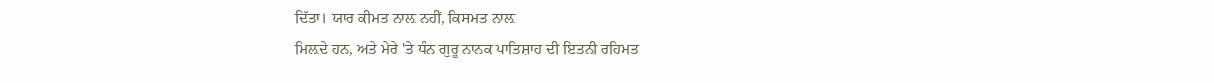ਦਿੱਤਾ। ਯਾਰ ਕੀਮਤ ਨਾਲ਼ ਨਹੀਂ, ਕਿਸਮਤ ਨਾਲ਼
ਮਿਲ਼ਦੇ ਹਨ, ਅਤੇ ਮੇਰੇ 'ਤੇ ਧੰਨ ਗੁਰੂ ਨਾਨਕ ਪਾਤਿਸ਼ਾਹ ਦੀ ਇਤਨੀ ਰਹਿਮਤ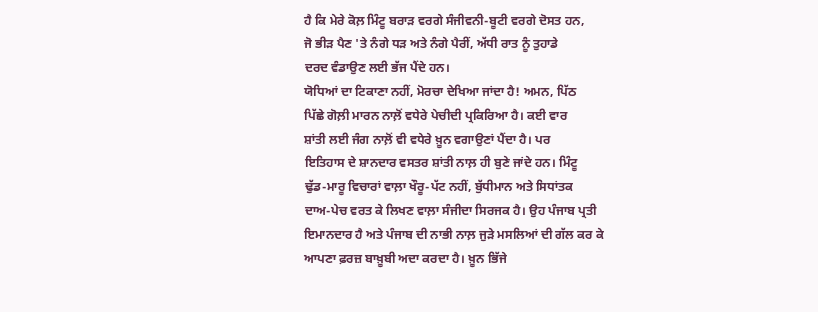ਹੈ ਕਿ ਮੇਰੇ ਕੋਲ਼ ਮਿੰਟੂ ਬਰਾੜ ਵਰਗੇ ਸੰਜੀਵਨੀ-ਬੂਟੀ ਵਰਗੇ ਦੋਸਤ ਹਨ,
ਜੋ ਭੀੜ ਪੈਣ 'ਤੇ ਨੰਗੇ ਧੜ ਅਤੇ ਨੰਗੇ ਪੈਰੀਂ, ਅੱਧੀ ਰਾਤ ਨੂੰ ਤੁਹਾਡੇ
ਦਰਦ ਵੰਡਾਉਣ ਲਈ ਭੱਜ ਪੈਂਦੇ ਹਨ।
ਯੋਧਿਆਂ ਦਾ ਟਿਕਾਣਾ ਨਹੀਂ, ਮੋਰਚਾ ਦੇਖਿਆ ਜਾਂਦਾ ਹੈ! ਅਮਨ, ਪਿੱਠ
ਪਿੱਛੇ ਗੋਲ਼ੀ ਮਾਰਨ ਨਾਲ਼ੋਂ ਵਧੇਰੇ ਪੇਚੀਦੀ ਪ੍ਰਕਿਰਿਆ ਹੈ। ਕਈ ਵਾਰ
ਸ਼ਾਂਤੀ ਲਈ ਜੰਗ ਨਾਲ਼ੋਂ ਵੀ ਵਧੇਰੇ ਖ਼ੂਨ ਵਗਾਉਣਾਂ ਪੈਂਦਾ ਹੈ। ਪਰ
ਇਤਿਹਾਸ ਦੇ ਸ਼ਾਨਦਾਰ ਵਸਤਰ ਸ਼ਾਂਤੀ ਨਾਲ਼ ਹੀ ਬੁਣੇ ਜਾਂਦੇ ਹਨ। ਮਿੰਟੂ
ਢੁੱਡ-ਮਾਰੂ ਵਿਚਾਰਾਂ ਵਾਲ਼ਾ ਖੌਰੂ-ਪੱਟ ਨਹੀਂ, ਬੁੱਧੀਮਾਨ ਅਤੇ ਸਿਧਾਂਤਕ
ਦਾਅ-ਪੇਚ ਵਰਤ ਕੇ ਲਿਖਣ ਵਾਲ਼ਾ ਸੰਜੀਦਾ ਸਿਰਜਕ ਹੈ। ਉਹ ਪੰਜਾਬ ਪ੍ਰਤੀ
ਇਮਾਨਦਾਰ ਹੈ ਅਤੇ ਪੰਜਾਬ ਦੀ ਨਾਭੀ ਨਾਲ਼ ਜੁੜੇ ਮਸਲਿਆਂ ਦੀ ਗੱਲ ਕਰ ਕੇ
ਆਪਣਾ ਫ਼ਰਜ਼ ਬਾਖ਼ੂਬੀ ਅਦਾ ਕਰਦਾ ਹੈ। ਖ਼ੂਨ ਭਿੱਜੇ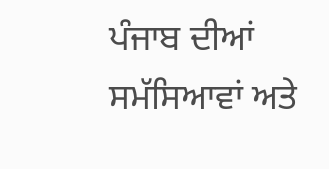ਪੰਜਾਬ ਦੀਆਂ
ਸਮੱਸਿਆਵਾਂ ਅਤੇ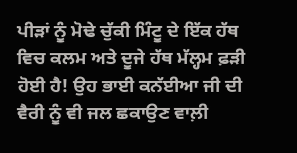ਪੀੜਾਂ ਨੂੰ ਮੋਢੇ ਚੁੱਕੀ ਮਿੰਟੂ ਦੇ ਇੱਕ ਹੱਥ
ਵਿਚ ਕਲਮ ਅਤੇ ਦੂਜੇ ਹੱਥ ਮੱਲ੍ਹਮ ਫ਼ੜੀ ਹੋਈ ਹੈ! ਉਹ ਭਾਈ ਕਨੱਈਆ ਜੀ ਦੀ
ਵੈਰੀ ਨੂੰ ਵੀ ਜਲ ਛਕਾਉਣ ਵਾਲ਼ੀ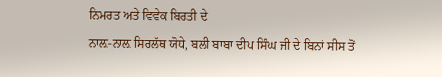ਨਿਮਰਤ ਅਤੇ ਵਿਵੇਕ ਬਿਰਤੀ ਦੇ
ਨਾਲ਼-ਨਾਲ਼ ਸਿਰਲੱਥ ਯੋਧੇ, ਬਲੀ ਬਾਬਾ ਦੀਪ ਸਿੰਘ ਜੀ ਦੇ ਬਿਨਾਂ ਸੀਸ ਤੋਂ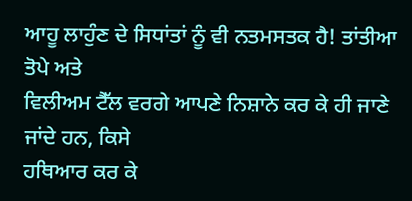ਆਹੂ ਲਾਹੁੰਣ ਦੇ ਸਿਧਾਂਤਾਂ ਨੂੰ ਵੀ ਨਤਮਸਤਕ ਹੈ! ਤਾਂਤੀਆ ਤੋਪੇ ਅਤੇ
ਵਿਲੀਅਮ ਟੈੱਲ ਵਰਗੇ ਆਪਣੇ ਨਿਸ਼ਾਨੇ ਕਰ ਕੇ ਹੀ ਜਾਣੇ ਜਾਂਦੇ ਹਨ, ਕਿਸੇ
ਹਥਿਆਰ ਕਰ ਕੇ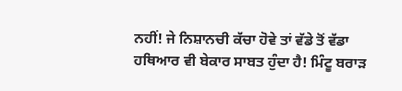ਨਹੀਂ! ਜੇ ਨਿਸ਼ਾਨਚੀ ਕੱਚਾ ਹੋਵੇ ਤਾਂ ਵੱਡੇ ਤੋਂ ਵੱਡਾ
ਹਥਿਆਰ ਵੀ ਬੇਕਾਰ ਸਾਬਤ ਹੁੰਦਾ ਹੈ! ਮਿੰਟੂ ਬਰਾੜ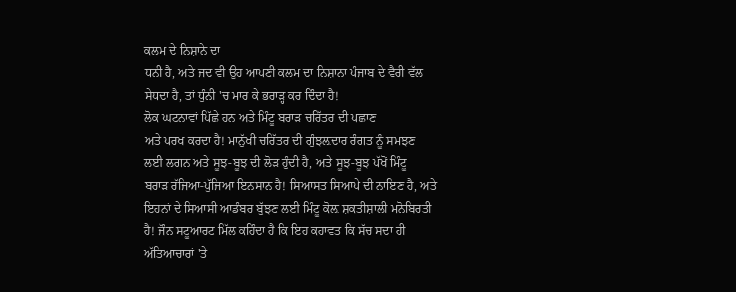ਕਲਮ ਦੇ ਨਿਸ਼ਾਨੇ ਦਾ
ਧਨੀ ਹੈ, ਅਤੇ ਜਦ ਵੀ ਉਹ ਆਪਣੀ ਕਲਮ ਦਾ ਨਿਸ਼ਾਨਾ ਪੰਜਾਬ ਦੇ ਵੈਰੀ ਵੱਲ
ਸੇਧਦਾ ਹੈ, ਤਾਂ ਧੁੰਨੀ 'ਚ ਮਾਰ ਕੇ ਭਰਾੜ੍ਹ ਕਰ ਦਿੰਦਾ ਹੈ!
ਲੋਕ ਘਟਨਾਵਾਂ ਪਿੱਛੇ ਹਨ ਅਤੇ ਮਿੰਟੂ ਬਰਾੜ ਚਰਿੱਤਰ ਦੀ ਪਛਾਣ
ਅਤੇ ਪਰਖ ਕਰਦਾ ਹੈ! ਮਾਨੁੱਖੀ ਚਰਿੱਤਰ ਦੀ ਗੁੰਝਲ਼ਦਾਰ ਰੰਗਤ ਨੂੰ ਸਮਝਣ
ਲਈ ਲਗਨ ਅਤੇ ਸੂਝ-ਬੂਝ ਦੀ ਲੋੜ ਹੁੰਦੀ ਹੈ, ਅਤੇ ਸੂਝ-ਬੂਝ ਪੱਖੋਂ ਮਿੰਟੂ
ਬਰਾੜ ਰੱਜਿਆ-ਪੁੱਜਿਆ ਇਨਸਾਨ ਹੈ! ਸਿਆਸਤ ਸਿਆਪੇ ਦੀ ਨਾਇਣ ਹੈ, ਅਤੇ
ਇਹਨਾਂ ਦੇ ਸਿਆਸੀ ਆਡੰਬਰ ਬੁੱਝਣ ਲਈ ਮਿੰਟੂ ਕੋਲ਼ ਸ਼ਕਤੀਸ਼ਾਲੀ ਮਨੋਬਿਰਤੀ
ਹੈ! ਜੌਨ ਸਟੂਆਰਟ ਮਿੱਲ ਕਹਿੰਦਾ ਹੈ ਕਿ ਇਹ ਕਹਾਵਤ ਕਿ ਸੱਚ ਸਦਾ ਹੀ
ਅੱਤਿਆਚਾਰਾਂ 'ਤੇ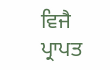ਵਿਜੈ ਪ੍ਰਾਪਤ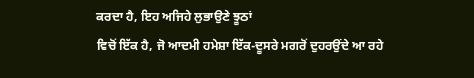ਕਰਦਾ ਹੈ, ਇਹ ਅਜਿਹੇ ਲੁਭਾਉਣੇ ਝੂਠਾਂ
ਵਿਚੋਂ ਇੱਕ ਹੈ, ਜੋ ਆਦਮੀ ਹਮੇਸ਼ਾ ਇੱਕ-ਦੂਸਰੇ ਮਗਰੋਂ ਦੁਹਰਉਂਦੇ ਆ ਰਹੇ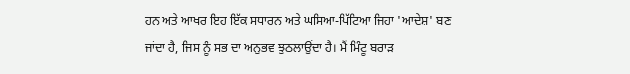ਹਨ ਅਤੇ ਆਖਰ ਇਹ ਇੱਕ ਸਧਾਰਨ ਅਤੇ ਘਸਿਆ-ਪਿੱਟਿਆ ਜਿਹਾ 'ਆਦੇਸ਼' ਬਣ
ਜਾਂਦਾ ਹੈ, ਜਿਸ ਨੂੰ ਸਭ ਦਾ ਅਨੁਭਵ ਝੁਠਲਾਉਂਦਾ ਹੈ। ਮੈਂ ਮਿੰਟੂ ਬਰਾੜ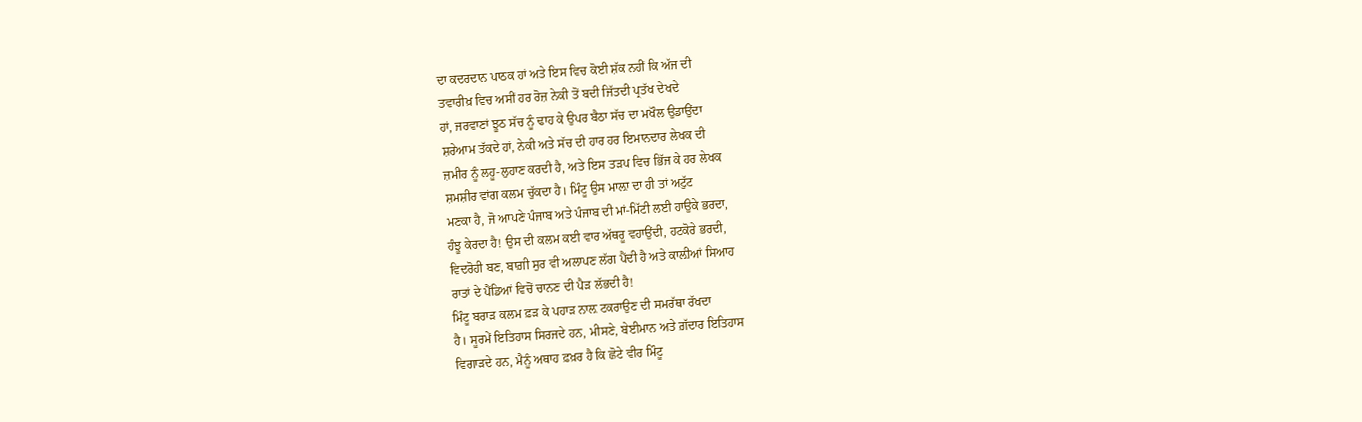ਦਾ ਕਦਰਦਾਨ ਪਾਠਕ ਹਾਂ ਅਤੇ ਇਸ ਵਿਚ ਕੋਈ ਸ਼ੱਕ ਨਹੀਂ ਕਿ ਅੱਜ ਦੀ
ਤਵਾਰੀਖ਼ ਵਿਚ ਅਸੀਂ ਹਰ ਰੋਜ਼ ਨੇਕੀ ਤੋਂ ਬਦੀ ਜਿੱਤਦੀ ਪ੍ਰਤੱਖ ਦੇਖਦੇ
ਹਾਂ, ਜਰਵਾਣਾਂ ਝੂਠ ਸੱਚ ਨੂੰ ਢਾਹ ਕੇ ਉਪਰ ਬੈਠਾ ਸੱਚ ਦਾ ਮਖੌਲ ਉਡਾਉਂਦਾ
ਸ਼ਰੇਆਮ ਤੱਕਦੇ ਹਾਂ, ਨੇਕੀ ਅਤੇ ਸੱਚ ਦੀ ਹਾਰ ਹਰ ਇਮਾਨਦਾਰ ਲੇਖਕ ਦੀ
ਜ਼ਮੀਰ ਨੂੰ ਲਹੂ-ਲੁਹਾਣ ਕਰਦੀ ਹੈ, ਅਤੇ ਇਸ ਤੜਪ ਵਿਚ ਭਿੱਜ ਕੇ ਹਰ ਲੇਖਕ
ਸ਼ਮਸ਼ੀਰ ਵਾਂਗ ਕਲਮ ਚੁੱਕਦਾ ਹੈ। ਮਿੰਟੂ ਉਸ ਮਾਲ਼ਾ ਦਾ ਹੀ ਤਾਂ ਅਟੁੱਟ
ਮਣਕਾ ਹੈ, ਜੋ ਆਪਣੇ ਪੰਜਾਬ ਅਤੇ ਪੰਜਾਬ ਦੀ ਮਾਂ-ਮਿੱਟੀ ਲਈ ਹਾਉਕੇ ਭਰਦਾ,
ਹੰਝੂ ਕੇਰਦਾ ਹੈ! ਉਸ ਦੀ ਕਲਮ ਕਈ ਵਾਰ ਅੱਥਰੂ ਵਹਾਉਂਦੀ, ਹਟਕੋਰੇ ਭਰਦੀ,
ਵਿਦਰੋਹੀ ਬਣ, ਬਾਗ਼ੀ ਸੁਰ ਵੀ ਅਲਾਪਣ ਲੱਗ ਪੈਂਦੀ ਹੈ ਅਤੇ ਕਾਲ਼ੀਆਂ ਸਿਆਹ
ਰਾਤਾਂ ਦੇ ਪੈਂਡਿਆਂ ਵਿਚੋਂ ਚਾਨਣ ਦੀ ਪੈੜ ਲੱਭਦੀ ਹੈ!
ਮਿੰਟੂ ਬਰਾੜ ਕਲਮ ਫ਼ੜ ਕੇ ਪਹਾੜ ਨਾਲ਼ ਟਕਰਾਉਣ ਦੀ ਸਮਰੱਥਾ ਰੱਖਦਾ
ਹੈ। ਸੂਰਮੇਂ ਇਤਿਹਾਸ ਸਿਰਜਦੇ ਹਨ, ਮੀਸਣੇ, ਬੇਈਮਾਨ ਅਤੇ ਗ਼ੱਦਾਰ ਇਤਿਹਾਸ
ਵਿਗਾੜਦੇ ਹਨ, ਮੈਨੂੰ ਅਥਾਹ ਫ਼ਖ਼ਰ ਹੈ ਕਿ ਛੋਟੇ ਵੀਰ ਮਿੰਟੂ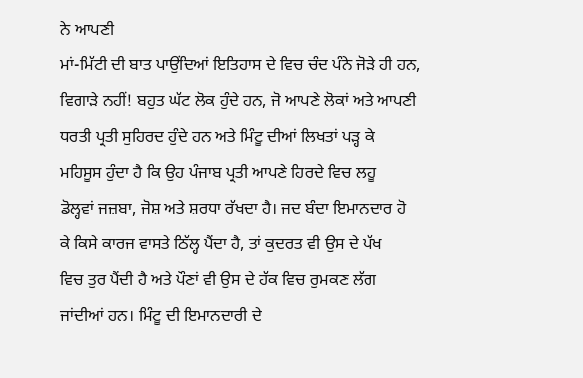ਨੇ ਆਪਣੀ
ਮਾਂ-ਮਿੱਟੀ ਦੀ ਬਾਤ ਪਾਉਂਦਿਆਂ ਇਤਿਹਾਸ ਦੇ ਵਿਚ ਚੰਦ ਪੰਨੇ ਜੋੜੇ ਹੀ ਹਨ,
ਵਿਗਾੜੇ ਨਹੀਂ! ਬਹੁਤ ਘੱਟ ਲੋਕ ਹੁੰਦੇ ਹਨ, ਜੋ ਆਪਣੇ ਲੋਕਾਂ ਅਤੇ ਆਪਣੀ
ਧਰਤੀ ਪ੍ਰਤੀ ਸੁਹਿਰਦ ਹੁੰਦੇ ਹਨ ਅਤੇ ਮਿੰਟੂ ਦੀਆਂ ਲਿਖਤਾਂ ਪੜ੍ਹ ਕੇ
ਮਹਿਸੂਸ ਹੁੰਦਾ ਹੈ ਕਿ ਉਹ ਪੰਜਾਬ ਪ੍ਰਤੀ ਆਪਣੇ ਹਿਰਦੇ ਵਿਚ ਲਹੂ
ਡੋਲ੍ਹਵਾਂ ਜਜ਼ਬਾ, ਜੋਸ਼ ਅਤੇ ਸ਼ਰਧਾ ਰੱਖਦਾ ਹੈ। ਜਦ ਬੰਦਾ ਇਮਾਨਦਾਰ ਹੋ
ਕੇ ਕਿਸੇ ਕਾਰਜ ਵਾਸਤੇ ਠਿੱਲ੍ਹ ਪੈਂਦਾ ਹੈ, ਤਾਂ ਕੁਦਰਤ ਵੀ ਉਸ ਦੇ ਪੱਖ
ਵਿਚ ਤੁਰ ਪੈਂਦੀ ਹੈ ਅਤੇ ਪੌਣਾਂ ਵੀ ਉਸ ਦੇ ਹੱਕ ਵਿਚ ਰੁਮਕਣ ਲੱਗ
ਜਾਂਦੀਆਂ ਹਨ। ਮਿੰਟੂ ਦੀ ਇਮਾਨਦਾਰੀ ਦੇ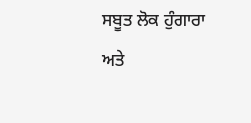ਸਬੂਤ ਲੋਕ ਹੁੰਗਾਰਾ ਅਤੇ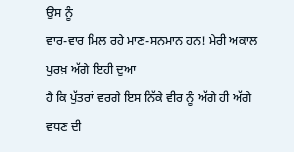ਉਸ ਨੂੰ
ਵਾਰ-ਵਾਰ ਮਿਲ ਰਹੇ ਮਾਣ-ਸਨਮਾਨ ਹਨ! ਮੇਰੀ ਅਕਾਲ ਪੁਰਖ਼ ਅੱਗੇ ਇਹੀ ਦੁਆ
ਹੈ ਕਿ ਪੁੱਤਰਾਂ ਵਰਗੇ ਇਸ ਨਿੱਕੇ ਵੀਰ ਨੂੰ ਅੱਗੇ ਹੀ ਅੱਗੇ ਵਧਣ ਦੀ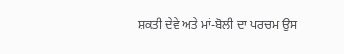ਸ਼ਕਤੀ ਦੇਵੇ ਅਤੇ ਮਾਂ-ਬੋਲੀ ਦਾ ਪਰਚਮ ਉਸ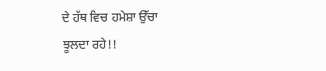ਦੇ ਹੱਥ ਵਿਚ ਹਮੇਸ਼ਾ ਉੱਚਾ
ਝੂਲਦਾ ਰਹੇ!!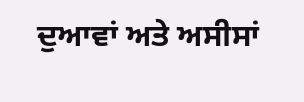ਦੁਆਵਾਂ ਅਤੇ ਅਸੀਸਾਂ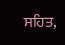ਸਹਿਤ,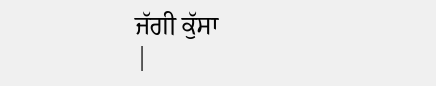ਜੱਗੀ ਕੁੱਸਾ
|